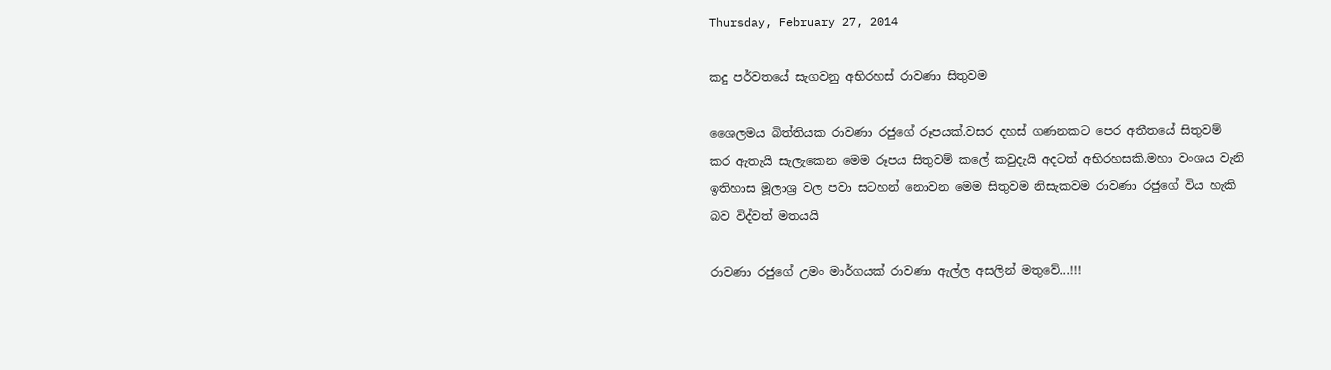Thursday, February 27, 2014

කදු පර්වතයේ සැගවනු අභිරහස් රාවණා සිතුවම

ශෛලමය බිත්තියක රාවණා රජුගේ රූපයක්.වසර දහස් ගණනකට පෙර අතීතයේ සිතුවම් කර ඇතැයි සැලැකෙන මෙ‍ම රූපය සිතුවම් කලේ කවුදැයි අදටත් අභිරහසකි.මහා වංශය වැනි ඉතිහාස මූලාශ්‍ර වල පවා සටහන් නොවන මෙම සිතුවම නිසැකවම රාවණා රජුගේ විය හැකි බව විද්වත් මතයයි

රාවණා රජුගේ උමං මාර්ගයක් රාවණා ඇල්ල අසලින් මතුවේ...!!!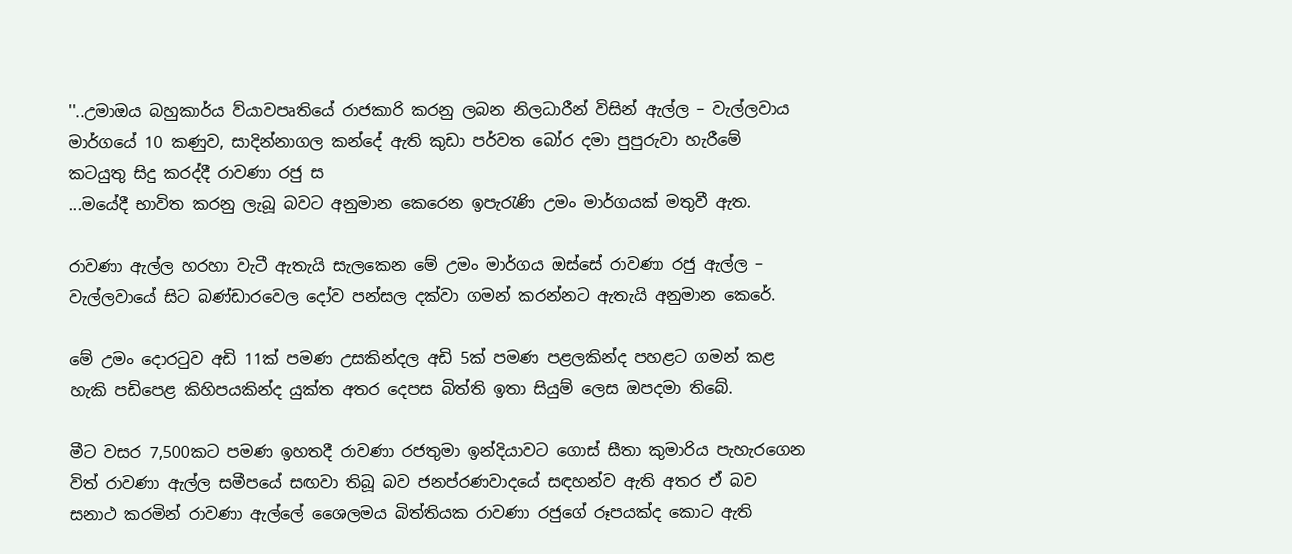''..උමාඔය බහුකාර්ය ව්යාවපෘතියේ රාජකාරි කරනු ලබන නිලධාරීන් විසින් ඇල්ල – වැල්ලවාය මාර්ගයේ 10 කණුව, සාදින්නාගල කන්දේ ඇති කුඩා පර්වත බෝර දමා පුපුරුවා හැරීමේ කටයුතු සිදු කරද්දී රාවණා රජු ස
...මයේදී භාවිත කරනු ලැබූ බවට අනුමාන කෙරෙන ඉපැරැණි උමං මාර්ගයක් මතුවී ඇත.

රාවණා ඇල්ල හරහා වැටී ඇතැයි සැලකෙන මේ උමං මාර්ගය ඔස්සේ රාවණා රජු ඇල්ල – වැල්ලවායේ සිට බණ්ඩාරවෙල දෝව පන්සල දක්වා ගමන් කරන්නට ඇතැයි අනුමාන කෙරේ.

මේ උමං ‍දොරටුව අඩි 11ක් පමණ උසකින්දල අඩි 5ක් පමණ පළලකින්ද පහළට ගමන් කළ හැකි පඩිපෙළ කිහිපයකින්ද යුක්ත අතර දෙපස බිත්ති ඉතා සියුම් ලෙස ඔපදමා තිබේ.

මීට වසර 7,500කට පමණ ඉහතදී රාවණා රජතුමා ඉන්දියාවට ගොස් සීතා කුමාරිය පැහැරගෙන විත් රාවණා ඇල්ල සමීපයේ සඟවා තිබූ බව ජනප්රණවාදයේ සඳහන්ව ඇති අතර ඒ බව සනාථ කරමින් රාවණා ඇල්ලේ ශෛලමය බිත්තියක රාවණා රජුගේ රූපයක්ද කොට ඇති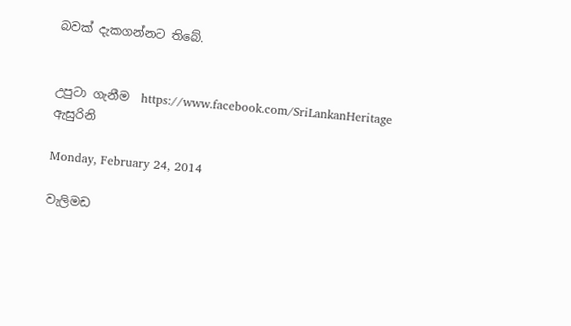බවක් දැකගන්නට තිබේ.


උපුටා ගැනීම  https://www.facebook.com/SriLankanHeritage ඇසුරිනි

Monday, February 24, 2014

වැලිමඩ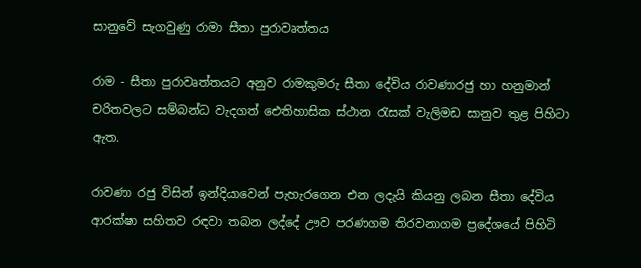සානුවේ සැගවුණු රාමා සීතා පුරාවෘත්තය

රාම - සීතා පුරාවෘත්තයට අනුව රාමකුමරු සීතා දේවිය රාවණාරජු හා හනුමාන් චරිතවලට සම්බන්ධ වැදගත් ඓතිහාසික ස්ථාන රැසක් වැලිමඩ සානුව තුළ පිහිටා ඇත.

රාවණා රජු විසින් ඉන්දියාවෙන් පැහැරගෙන එන ලදැයි කියනු ලබන සීතා දේවිය ආරක්ෂා සහිතව රඳවා තබන ලද්දේ ඌව පරණගම තිරවනාගම ප්‍රදේශයේ පිහිටි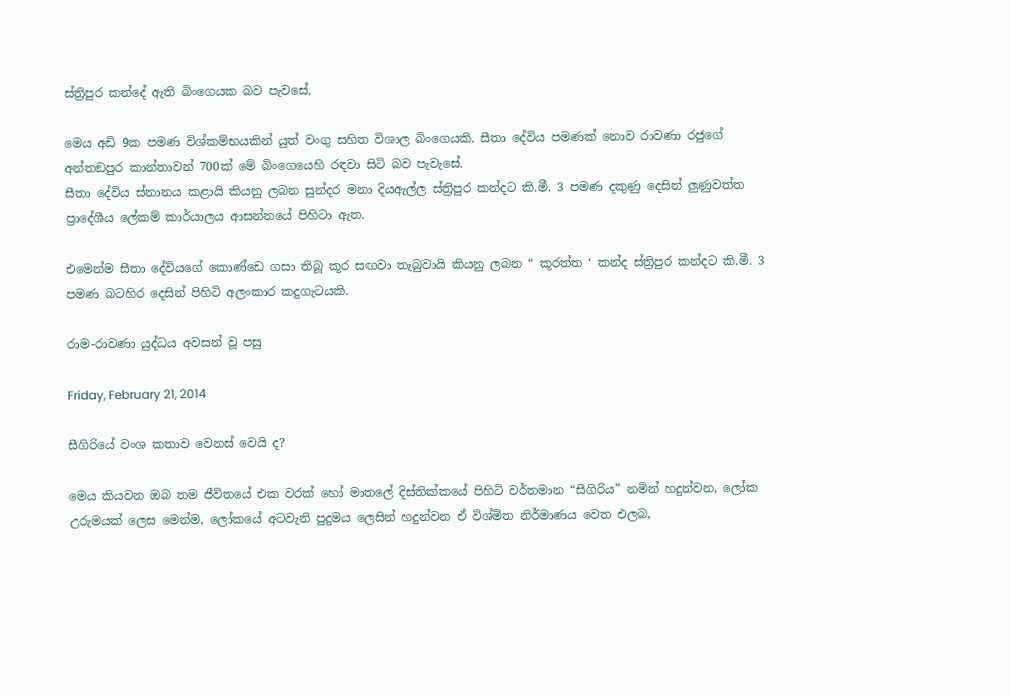ස්ත්‍රිපුර කන්දේ ඇති බිංගෙයක බව පැවසේ.

මෙය අඩි 9ක පමණ විශ්කම්භයකින් යුත් වංගු සහිත විශාල බිංගෙයකි. සීතා දේවිය පමණක් නොව රාවණා රජුගේ අන්තඞපුර කාන්තාවන් 700ක් මේ බිංගෙයෙහි රඳවා සිටි බව පැවැසේ.
සීතා දේවිය ස්නානය කළායි කියනු ලබන සුන්දර මනා දියඇල්ල ස්ත්‍රිපුර කන්දට කි.මී. 3 පමණ දකුණු දෙසින් ලුණුවත්ත ප්‍රාදේශීය ලේකම් කාර්යාලය ආසන්නයේ පිහිටා ඇත.

එමෙන්ම සීතා දේවියගේ කොණ්ඩෙ ගසා තිබූ කූර සඟවා තැබුවායි කියනු ලබන “ කූරත්ත ‘ කන්ද ස්ත්‍රිපුර කන්දට කි.මී. 3 පමණ බටහිර දෙසින් පිහිටි අලංකාර කදුගැටයකි.

රාම-රාවණා යුද්ධය අවසන් වූ පසු

Friday, February 21, 2014

සීගිරියේ වංශ කතාව වෙනස් වෙයි ද?

මෙය කියවන ඔබ තම ජීවිතයේ එක වරක් හෝ මාතලේ දිස්තික්කයේ පිහිටි වර්තමාන “සීගිරිය” නමින් හදුන්වන, ලෝක උරුමයක් ලෙස මෙන්ම, ලෝකයේ අටවැනි පුදුමය ලෙසින් හදුන්වන ඒ විශ්මිත නිර්මාණය වෙත එලබ,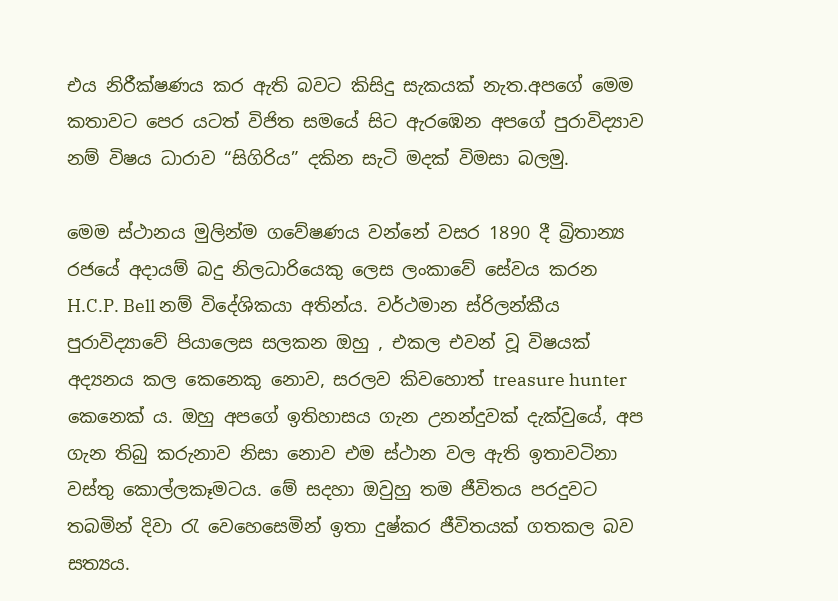එය නිරීක්ෂණය කර ඇති බවට කිසිදු සැකයක් නැත.අපගේ මෙම කතාවට පෙර යටත් විජිත සමයේ සිට ඇරඹෙන අපගේ පුරාවිද්‍යාව නම් විෂය ධාරාව “සිගිරිය” දකින සැටි මදක් විමසා බලමු.

මෙම ස්ථානය මුලින්ම ගවේෂණය වන්නේ වසර 1890 දී බ්‍රිතාන්‍ය රජයේ අදායම් බදු නිලධාරියෙකු ලෙස ලංකාවේ සේවය කරන H.C.P. Bell නම් විදේශිකයා අතින්ය. වර්ථමාන ස්රිලන්කීය පුරාවිද්‍යාවේ පියාලෙස සලකන ඔහු , එකල එවන් වූ විෂයක් අද්‍යනය කල කෙනෙකු නොව, සරලව කිවහොත් treasure hunter කෙනෙක් ය. ඔහු අපගේ ඉතිහාසය ගැන උනන්දුවක් දැක්වුයේ, අප ගැන තිබු කරුනාව නිසා නොව එම ස්ථාන වල ඇති ඉතාවටිනා වස්තු කොල්ලකෑමටය. මේ සදහා ඔවුහු තම ජීවිතය පරදුවට තබමින් දිවා රැ වෙහෙසෙමින් ඉතා දුෂ්කර ජීවිතයක් ගතකල බව සත්‍යය.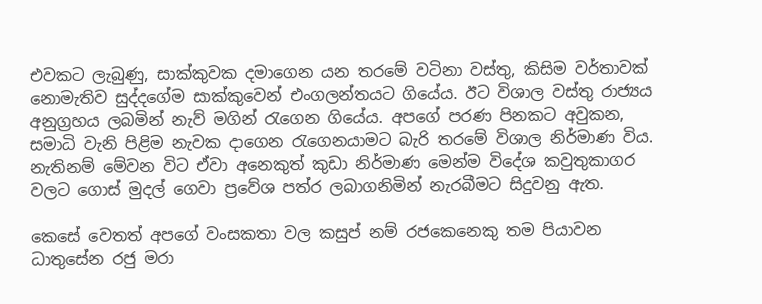එවකට ලැබුණු, සාක්කුවක දමාගෙන යන තරමේ වටිනා වස්තු, කිසිම වර්තාවක් නොමැතිව සුද්දගේම සාක්කුවෙන් එංගලන්තයට ගියේය. ඊට විශාල වස්තු රාජ්‍යය අනුග්‍රහය ලබමින් නැව් මගින් රැගෙන ගියේය. අපගේ පරණ පිනකට අවුකන, සමාධි වැනි පිළිම නැවක දාගෙන රැගෙනයාමට බැරි තරමේ විශාල නිර්මාණ විය. නැතිනම් මේවන විට ඒවා අනෙකුත් කුඩා නිර්මාණ මෙන්ම විදේශ කවුතුකාගර වලට ගොස් මුදල් ගෙවා ප්‍රවේශ පත්ර ලබාගනිමින් නැරබීමට සිදුවනු ඇත.

කෙසේ වෙතත් අපගේ වංසකතා වල කසුප් නම් රජකෙනෙකු තම පියාවන ධාතුසේන රජු මරා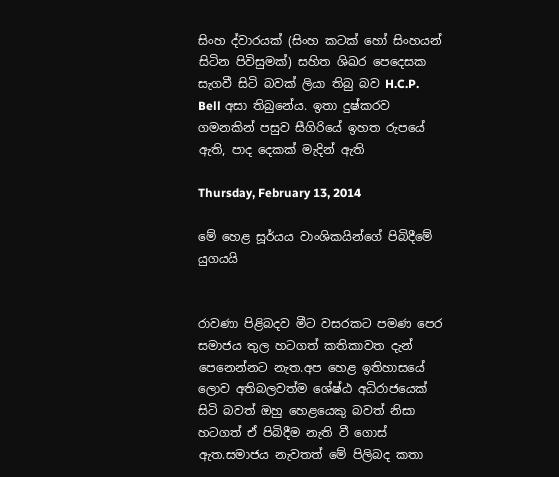සිංහ ද්වාරයක් (සිංහ කටක් හෝ සිංහයන් සිටින පිවිසුමක්) සහිත ශිඛර පෙදෙසක සැගවී සිටි බවක් ලියා තිබු බව H.C.P. Bell අසා තිබුනේය. ඉතා දුෂ්කරව ගමනකින් පසුව සීගිරියේ ඉහත රුපයේ ඇති, පාද දෙකක් මැදින් ඇති

Thursday, February 13, 2014

මේ හෙළ සූර්යය වාංශිකයින්ගේ පිබිදීමේ යුගයයි


රාවණා පිළිබදව මීට වසරකට පමණ පෙර සමාජය තුල හටගත් කතිකාවත දැන් පෙනෙන්නට නැත.අප හෙළ ඉතිහාසයේ ලොව අතිබලවත්ම ‍‍‍ශේෂ්ඨ අධිරාජයෙක් සිටි බවත් ඔහු හෙළයෙකු බවත් නිසා හටගත් ඒ පිබිදීම නැති වී ගොස් ඇත.සමාජය නැවතත් මේ පිලිබද කතා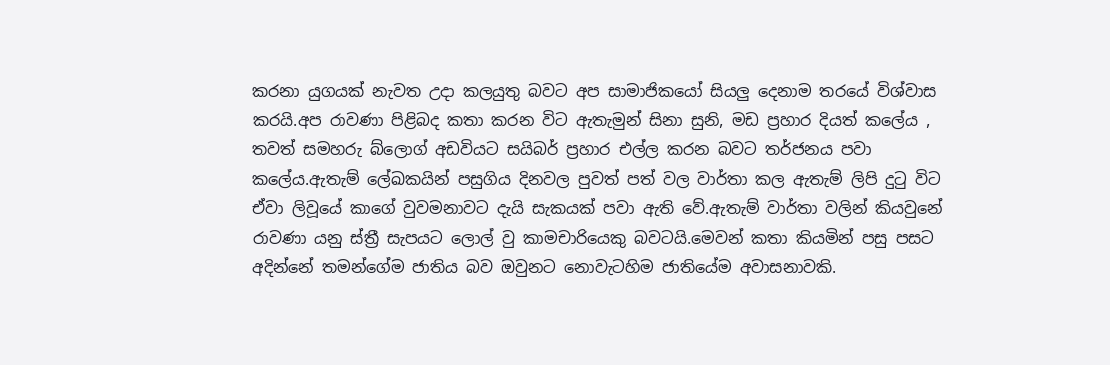කරනා යුගයක් නැවත උදා කලයුතු බවට අප සාමාජිකයෝ සියලු දෙනාම තරයේ විශ්වාස කරයි.අප රාවණා පිළිබද කතා කරන විට ඇතැමුන් සිනා සුනි, මඩ ප්‍රහාර දියත් කලේය , තවත් සමහරු බ්ලොග් අඩවියට සයිබර් ප්‍රහාර එල්ල කරන බවට තර්ජනය පවා කලේය.ඇතැම් ලේඛකයින් පසුගිය දිනවල පුවත් පත් වල වාර්තා කල ඇතැම් ලිපි දුටු විට ඒවා ලිවූයේ කාගේ වුවමනාවට දැයි සැකයක් පවා ඇති වේ.ඇතැම් වාර්තා වලින් කියවුනේ රාවණා යනු ස්ත්‍රී සැපයට ලොල් වු කාමචාරියෙකු බවටයි.මෙවන් කතා කියමින් පසු පසට අදින්නේ තමන්ගේම ජාතිය බව ඔවුනට නොවැටහිම ජාතියේම අවාසනාවකි.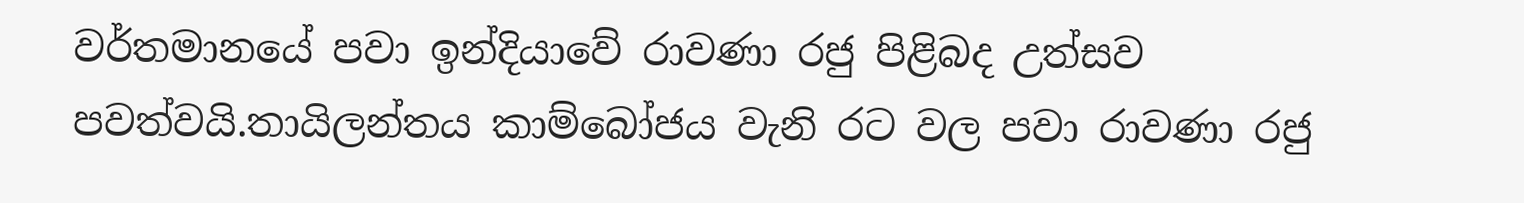වර්තමානයේ පවා ඉන්දියාවේ රාවණා රජු පිළිබද උත්සව පවත්වයි.තායිලන්තය කාම්බෝජය වැනි රට වල පවා රාවණා රජු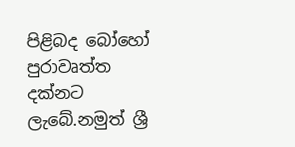පිළිබද බෝහෝ පුරාවෘත්ත දක්නට ලැබේ.නමුත් ශ්‍රී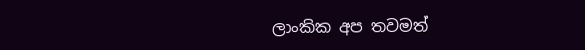ලාංකික අප තවමත්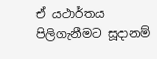ඒ යථාර්තය පිලිගැනීමට සූදානම්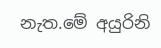නැත.මේ අයුරිනි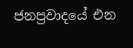ජනප්‍රවාදයේ එන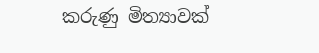කරුණු මිත්‍යාවක්